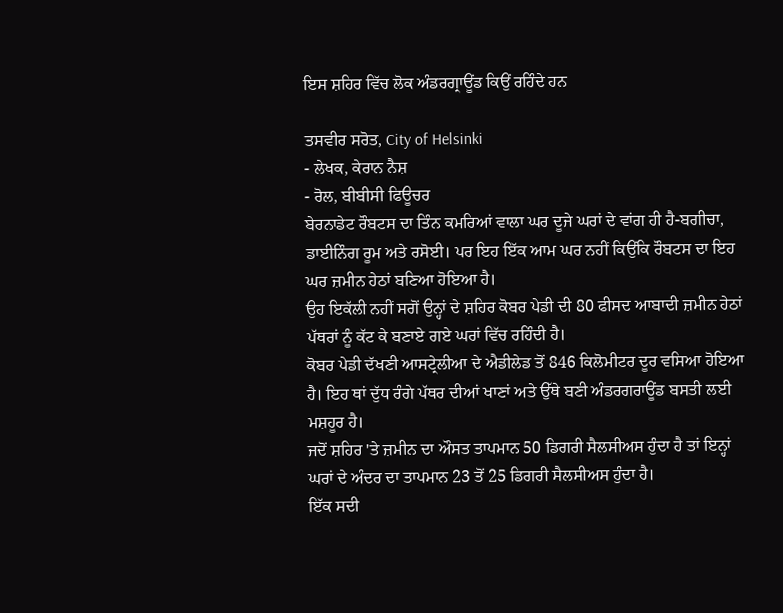ਇਸ ਸ਼ਹਿਰ ਵਿੱਚ ਲੋਕ ਅੰਡਰਗ੍ਰਾਊਂਡ ਕਿਉਂ ਰਹਿੰਦੇ ਹਨ

ਤਸਵੀਰ ਸਰੋਤ, City of Helsinki
- ਲੇਖਕ, ਕੇਰਾਨ ਨੈਸ਼
- ਰੋਲ, ਬੀਬੀਸੀ ਫਿਊਚਰ
ਬੇਰਨਾਡੇਟ ਰੌਬਟਸ ਦਾ ਤਿੰਨ ਕਮਰਿਆਂ ਵਾਲਾ ਘਰ ਦੂਜੇ ਘਰਾਂ ਦੇ ਵਾਂਗ ਹੀ ਹੈ-ਬਗੀਚਾ, ਡਾਈਨਿੰਗ ਰੂਮ ਅਤੇ ਰਸੋਈ। ਪਰ ਇਹ ਇੱਕ ਆਮ ਘਰ ਨਹੀਂ ਕਿਉਂਕਿ ਰੌਬਟਸ ਦਾ ਇਹ ਘਰ ਜ਼ਮੀਨ ਹੇਠਾਂ ਬਣਿਆ ਹੋਇਆ ਹੈ।
ਉਹ ਇਕੱਲੀ ਨਹੀਂ ਸਗੋਂ ਉਨ੍ਹਾਂ ਦੇ ਸ਼ਹਿਰ ਕੋਬਰ ਪੇਡੀ ਦੀ 80 ਫੀਸਦ ਆਬਾਦੀ ਜ਼ਮੀਨ ਹੇਠਾਂ ਪੱਥਰਾਂ ਨੂੰ ਕੱਟ ਕੇ ਬਣਾਏ ਗਏ ਘਰਾਂ ਵਿੱਚ ਰਹਿੰਦੀ ਹੈ।
ਕੋਬਰ ਪੇਡੀ ਦੱਖਣੀ ਆਸਟ੍ਰੇਲੀਆ ਦੇ ਐਡੀਲੇਡ ਤੋਂ 846 ਕਿਲੋਮੀਟਰ ਦੂਰ ਵਸਿਆ ਹੋਇਆ ਹੈ। ਇਹ ਥਾਂ ਦੁੱਧ ਰੰਗੇ ਪੱਥਰ ਦੀਆਂ ਖਾਣਾਂ ਅਤੇ ਉੱਥੇ ਬਣੀ ਅੰਡਰਗਰਾਊਂਡ ਬਸਤੀ ਲਈ ਮਸ਼ਹੂਰ ਹੈ।
ਜਦੋਂ ਸ਼ਹਿਰ 'ਤੇ ਜ਼ਮੀਨ ਦਾ ਔਸਤ ਤਾਪਮਾਨ 50 ਡਿਗਰੀ ਸੈਲਸੀਅਸ ਹੁੰਦਾ ਹੈ ਤਾਂ ਇਨ੍ਹਾਂ ਘਰਾਂ ਦੇ ਅੰਦਰ ਦਾ ਤਾਪਮਾਨ 23 ਤੋਂ 25 ਡਿਗਰੀ ਸੈਲਸੀਅਸ ਹੁੰਦਾ ਹੈ।
ਇੱਕ ਸਦੀ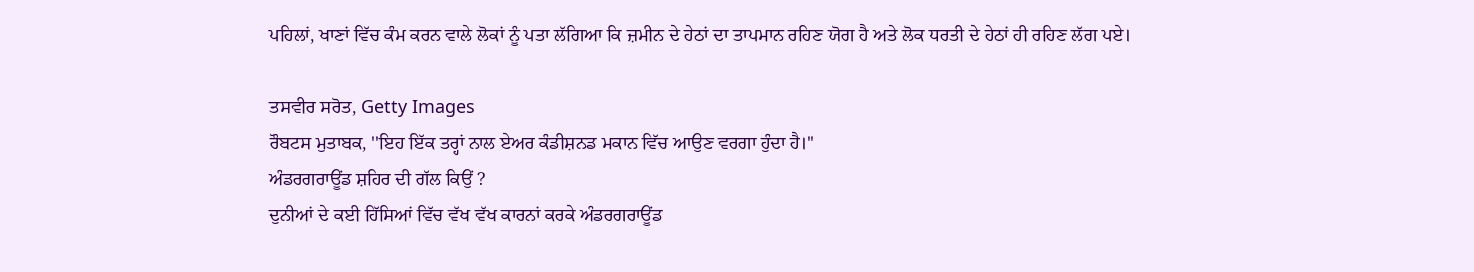ਪਹਿਲਾਂ, ਖਾਣਾਂ ਵਿੱਚ ਕੰਮ ਕਰਨ ਵਾਲੇ ਲੋਕਾਂ ਨੂੰ ਪਤਾ ਲੱਗਿਆ ਕਿ ਜ਼ਮੀਨ ਦੇ ਹੇਠਾਂ ਦਾ ਤਾਪਮਾਨ ਰਹਿਣ ਯੋਗ ਹੈ ਅਤੇ ਲੋਕ ਧਰਤੀ ਦੇ ਹੇਠਾਂ ਹੀ ਰਹਿਣ ਲੱਗ ਪਏ।

ਤਸਵੀਰ ਸਰੋਤ, Getty Images
ਰੌਬਟਸ ਮੁਤਾਬਕ, ''ਇਹ ਇੱਕ ਤਰ੍ਹਾਂ ਨਾਲ ਏਅਰ ਕੰਡੀਸ਼ਨਡ ਮਕਾਨ ਵਿੱਚ ਆਉਣ ਵਰਗਾ ਹੁੰਦਾ ਹੈ।''
ਅੰਡਰਗਰਾਊਂਡ ਸ਼ਹਿਰ ਦੀ ਗੱਲ ਕਿਉਂ ?
ਦੁਨੀਆਂ ਦੇ ਕਈ ਹਿੱਸਿਆਂ ਵਿੱਚ ਵੱਖ ਵੱਖ ਕਾਰਨਾਂ ਕਰਕੇ ਅੰਡਰਗਰਾਊਂਡ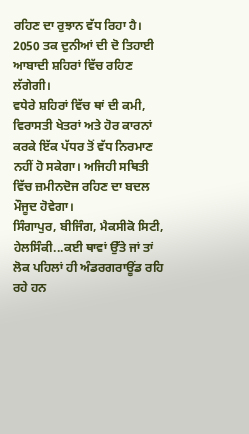ਰਹਿਣ ਦਾ ਰੁਝਾਨ ਵੱਧ ਰਿਹਾ ਹੈ।
2050 ਤਕ ਦੁਨੀਆਂ ਦੀ ਦੋ ਤਿਹਾਈ ਆਬਾਦੀ ਸ਼ਹਿਰਾਂ ਵਿੱਚ ਰਹਿਣ ਲੱਗੇਗੀ।
ਵਧੇਰੇ ਸ਼ਹਿਰਾਂ ਵਿੱਚ ਥਾਂ ਦੀ ਕਮੀ, ਵਿਰਾਸਤੀ ਖੇਤਰਾਂ ਅਤੇ ਹੋਰ ਕਾਰਨਾਂ ਕਰਕੇ ਇੱਕ ਪੱਧਰ ਤੋਂ ਵੱਧ ਨਿਰਮਾਣ ਨਹੀਂ ਹੋ ਸਕੇਗਾ। ਅਜਿਹੀ ਸਥਿਤੀ ਵਿੱਚ ਜ਼ਮੀਨਦੋਜ ਰਹਿਣ ਦਾ ਬਦਲ ਮੌਜੂਦ ਹੋਵੇਗਾ।
ਸਿੰਗਾਪੁਰ, ਬੀਜਿੰਗ, ਮੈਕਸੀਕੋ ਸਿਟੀ, ਹੇਲਸਿੰਕੀ...ਕਈ ਥਾਵਾਂ ਉੱਤੇ ਜਾਂ ਤਾਂ ਲੋਕ ਪਹਿਲਾਂ ਹੀ ਅੰਡਰਗਰਾਊਂਡ ਰਹਿ ਰਹੇ ਹਨ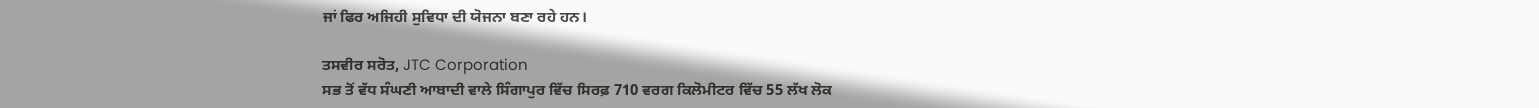ਜਾਂ ਫਿਰ ਅਜਿਹੀ ਸੁਵਿਧਾ ਦੀ ਯੋਜਨਾ ਬਣਾ ਰਹੇ ਹਨ।

ਤਸਵੀਰ ਸਰੋਤ, JTC Corporation
ਸਭ ਤੋਂ ਵੱਧ ਸੰਘਣੀ ਆਬਾਦੀ ਵਾਲੇ ਸਿੰਗਾਪੁਰ ਵਿੱਚ ਸਿਰਫ਼ 710 ਵਰਗ ਕਿਲੋਮੀਟਰ ਵਿੱਚ 55 ਲੱਖ ਲੋਕ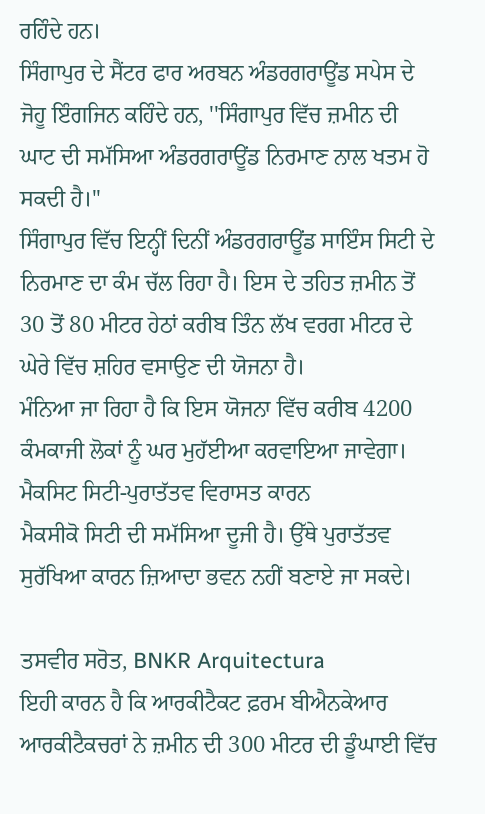ਰਹਿੰਦੇ ਹਨ।
ਸਿੰਗਾਪੁਰ ਦੇ ਸੈਂਟਰ ਫਾਰ ਅਰਬਨ ਅੰਡਰਗਰਾਊਂਡ ਸਪੇਸ ਦੇ ਜੋਹੂ ਇੰਗਜਿਨ ਕਹਿੰਦੇ ਹਨ, ''ਸਿੰਗਾਪੁਰ ਵਿੱਚ ਜ਼ਮੀਨ ਦੀ ਘਾਟ ਦੀ ਸਮੱਸਿਆ ਅੰਡਰਗਰਾਊਂਡ ਨਿਰਮਾਣ ਨਾਲ ਖਤਮ ਹੋ ਸਕਦੀ ਹੈ।''
ਸਿੰਗਾਪੁਰ ਵਿੱਚ ਇਨ੍ਹੀਂ ਦਿਨੀਂ ਅੰਡਰਗਰਾਊਂਡ ਸਾਇੰਸ ਸਿਟੀ ਦੇ ਨਿਰਮਾਣ ਦਾ ਕੰਮ ਚੱਲ ਰਿਹਾ ਹੈ। ਇਸ ਦੇ ਤਹਿਤ ਜ਼ਮੀਨ ਤੋਂ 30 ਤੋਂ 80 ਮੀਟਰ ਹੇਠਾਂ ਕਰੀਬ ਤਿੰਨ ਲੱਖ ਵਰਗ ਮੀਟਰ ਦੇ ਘੇਰੇ ਵਿੱਚ ਸ਼ਹਿਰ ਵਸਾਉਣ ਦੀ ਯੋਜਨਾ ਹੈ।
ਮੰਨਿਆ ਜਾ ਰਿਹਾ ਹੈ ਕਿ ਇਸ ਯੋਜਨਾ ਵਿੱਚ ਕਰੀਬ 4200 ਕੰਮਕਾਜੀ ਲੋਕਾਂ ਨੂੰ ਘਰ ਮੁਹੱਈਆ ਕਰਵਾਇਆ ਜਾਵੇਗਾ।
ਮੈਕਸਿਟ ਸਿਟੀ-ਪੁਰਾਤੱਤਵ ਵਿਰਾਸਤ ਕਾਰਨ
ਮੈਕਸੀਕੋ ਸਿਟੀ ਦੀ ਸਮੱਸਿਆ ਦੂਜੀ ਹੈ। ਉੱਥੇ ਪੁਰਾਤੱਤਵ ਸੁਰੱਖਿਆ ਕਾਰਨ ਜ਼ਿਆਦਾ ਭਵਨ ਨਹੀਂ ਬਣਾਏ ਜਾ ਸਕਦੇ।

ਤਸਵੀਰ ਸਰੋਤ, BNKR Arquitectura
ਇਹੀ ਕਾਰਨ ਹੈ ਕਿ ਆਰਕੀਟੈਕਟ ਫ਼ਰਮ ਬੀਐਨਕੇਆਰ ਆਰਕੀਟੈਕਚਰਾਂ ਨੇ ਜ਼ਮੀਨ ਦੀ 300 ਮੀਟਰ ਦੀ ਡੂੰਘਾਈ ਵਿੱਚ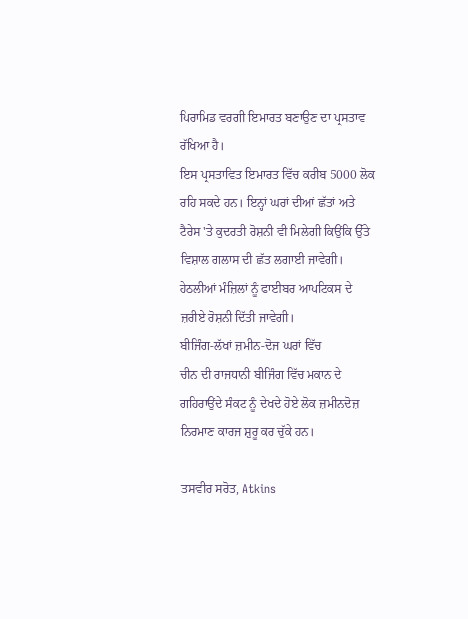ਪਿਰਾਮਿਡ ਵਰਗੀ ਇਮਾਰਤ ਬਣਾਉਣ ਦਾ ਪ੍ਰਸਤਾਵ ਰੱਖਿਆ ਹੈ।
ਇਸ ਪ੍ਰਸਤਾਵਿਤ ਇਮਾਰਤ ਵਿੱਚ ਕਰੀਬ 5000 ਲੋਕ ਰਹਿ ਸਕਦੇ ਹਨ। ਇਨ੍ਹਾਂ ਘਰਾਂ ਦੀਆਂ ਛੱਤਾਂ ਅਤੇ ਟੈਰੇਸ 'ਤੇ ਕੁਦਰਤੀ ਰੋਸ਼ਨੀ ਵੀ ਮਿਲੇਗੀ ਕਿਉਂਕਿ ਉੱਤੇ ਵਿਸ਼ਾਲ ਗਲਾਸ ਦੀ ਛੱਤ ਲਗਾਈ ਜਾਵੇਗੀ।
ਹੇਠਲੀਆਂ ਮੰਜ਼ਿਲਾਂ ਨੂੰ ਫਾਈਬਰ ਆਪਟਿਕਸ ਦੇ ਜ਼ਰੀਏ ਰੋਸ਼ਨੀ ਦਿੱਤੀ ਜਾਵੇਗੀ।
ਬੀਜਿੰਗ-ਲੱਖਾਂ ਜ਼ਮੀਨ-ਦੋਜ ਘਰਾਂ ਵਿੱਚ
ਚੀਨ ਦੀ ਰਾਜਧਾਨੀ ਬੀਜਿੰਗ ਵਿੱਚ ਮਕਾਨ ਦੇ ਗਹਿਰਾਉਂਦੇ ਸੰਕਟ ਨੂੰ ਦੇਖਦੇ ਹੋਏ ਲੋਕ ਜ਼ਮੀਨਦੋਜ਼ ਨਿਰਮਾਣ ਕਾਰਜ ਸ਼ੁਰੂ ਕਰ ਚੁੱਕੇ ਹਨ।

ਤਸਵੀਰ ਸਰੋਤ, Atkins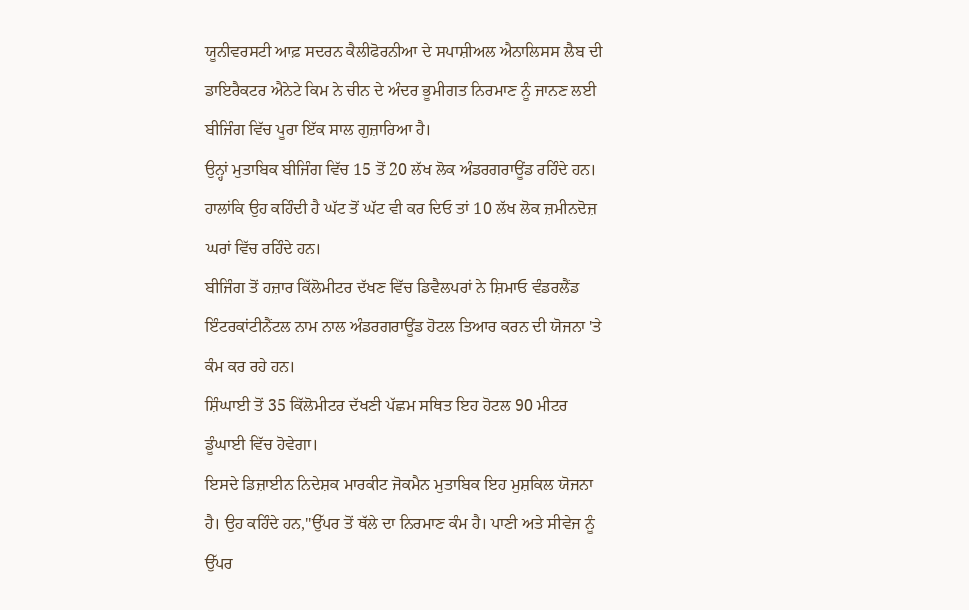ਯੂਨੀਵਰਸਟੀ ਆਫ਼ ਸਦਰਨ ਕੈਲੀਫੋਰਨੀਆ ਦੇ ਸਪਾਸ਼ੀਅਲ ਐਨਾਲਿਸਸ ਲੈਬ ਦੀ ਡਾਇਰੈਕਟਰ ਐਨੇਟੇ ਕਿਮ ਨੇ ਚੀਨ ਦੇ ਅੰਦਰ ਭੂਮੀਗਤ ਨਿਰਮਾਣ ਨੂੰ ਜਾਨਣ ਲਈ ਬੀਜਿੰਗ ਵਿੱਚ ਪੂਰਾ ਇੱਕ ਸਾਲ ਗੁਜ਼ਾਰਿਆ ਹੈ।
ਉਨ੍ਹਾਂ ਮੁਤਾਬਿਕ ਬੀਜਿੰਗ ਵਿੱਚ 15 ਤੋਂ 20 ਲੱਖ ਲੋਕ ਅੰਡਰਗਰਾਊਂਡ ਰਹਿੰਦੇ ਹਨ। ਹਾਲਾਂਕਿ ਉਹ ਕਹਿੰਦੀ ਹੈ ਘੱਟ ਤੋਂ ਘੱਟ ਵੀ ਕਰ ਦਿਓ ਤਾਂ 10 ਲੱਖ ਲੋਕ ਜ਼ਮੀਨਦੋਜ਼ ਘਰਾਂ ਵਿੱਚ ਰਹਿੰਦੇ ਹਨ।
ਬੀਜਿੰਗ ਤੋਂ ਹਜ਼ਾਰ ਕਿੱਲੋਮੀਟਰ ਦੱਖਣ ਵਿੱਚ ਡਿਵੈਲਪਰਾਂ ਨੇ ਸ਼ਿਮਾਓ ਵੰਡਰਲੈਂਡ ਇੰਟਰਕਾਂਟੀਨੈਂਟਲ ਨਾਮ ਨਾਲ ਅੰਡਰਗਰਾਊਂਡ ਹੋਟਲ ਤਿਆਰ ਕਰਨ ਦੀ ਯੋਜਨਾ 'ਤੇ ਕੰਮ ਕਰ ਰਹੇ ਹਨ।
ਸ਼ਿੰਘਾਈ ਤੋਂ 35 ਕਿੱਲੋਮੀਟਰ ਦੱਖਣੀ ਪੱਛਮ ਸਥਿਤ ਇਹ ਹੋਟਲ 90 ਮੀਟਰ ਡੂੰਘਾਈ ਵਿੱਚ ਹੋਵੇਗਾ।
ਇਸਦੇ ਡਿਜ਼ਾਈਨ ਨਿਦੇਸ਼ਕ ਮਾਰਕੀਟ ਜੋਕਮੈਨ ਮੁਤਾਬਿਕ ਇਹ ਮੁਸ਼ਕਿਲ ਯੋਜਨਾ ਹੈ। ਉਹ ਕਹਿੰਦੇ ਹਨ,''ਉੱਪਰ ਤੋਂ ਥੱਲੇ ਦਾ ਨਿਰਮਾਣ ਕੰਮ ਹੈ। ਪਾਣੀ ਅਤੇ ਸੀਵੇਜ ਨੂੰ ਉੱਪਰ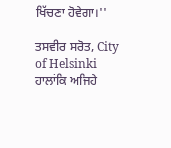ਖਿੱਚਣਾ ਹੋਵੇਗਾ।''

ਤਸਵੀਰ ਸਰੋਤ, City of Helsinki
ਹਾਲਾਂਕਿ ਅਜਿਹੇ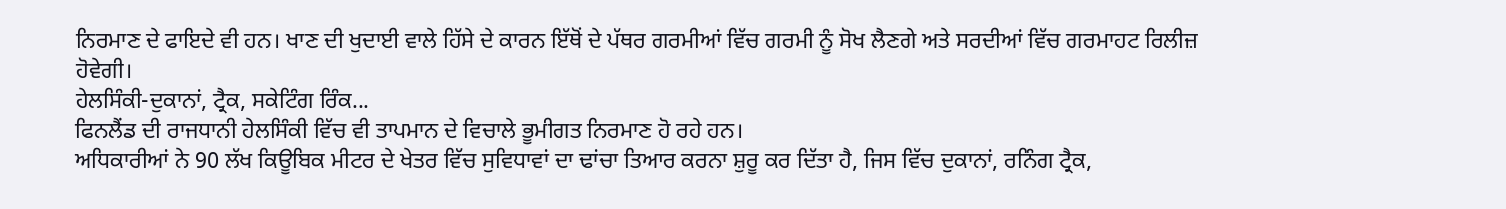ਨਿਰਮਾਣ ਦੇ ਫਾਇਦੇ ਵੀ ਹਨ। ਖਾਣ ਦੀ ਖੁਦਾਈ ਵਾਲੇ ਹਿੱਸੇ ਦੇ ਕਾਰਨ ਇੱਥੋਂ ਦੇ ਪੱਥਰ ਗਰਮੀਆਂ ਵਿੱਚ ਗਰਮੀ ਨੂੰ ਸੋਖ ਲੈਣਗੇ ਅਤੇ ਸਰਦੀਆਂ ਵਿੱਚ ਗਰਮਾਹਟ ਰਿਲੀਜ਼ ਹੋਵੇਗੀ।
ਹੇਲਸਿੰਕੀ-ਦੁਕਾਨਾਂ, ਟ੍ਰੈਕ, ਸਕੇਟਿੰਗ ਰਿੰਕ...
ਫਿਨਲੈਂਡ ਦੀ ਰਾਜਧਾਨੀ ਹੇਲਸਿੰਕੀ ਵਿੱਚ ਵੀ ਤਾਪਮਾਨ ਦੇ ਵਿਚਾਲੇ ਭੂਮੀਗਤ ਨਿਰਮਾਣ ਹੋ ਰਹੇ ਹਨ।
ਅਧਿਕਾਰੀਆਂ ਨੇ 90 ਲੱਖ ਕਿਊਬਿਕ ਮੀਟਰ ਦੇ ਖੇਤਰ ਵਿੱਚ ਸੁਵਿਧਾਵਾਂ ਦਾ ਢਾਂਚਾ ਤਿਆਰ ਕਰਨਾ ਸ਼ੁਰੂ ਕਰ ਦਿੱਤਾ ਹੈ, ਜਿਸ ਵਿੱਚ ਦੁਕਾਨਾਂ, ਰਨਿੰਗ ਟ੍ਰੈਕ,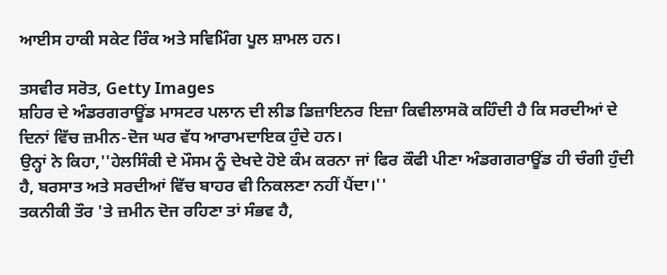ਆਈਸ ਹਾਕੀ ਸਕੇਟ ਰਿੰਕ ਅਤੇ ਸਵਿਮਿੰਗ ਪੂਲ ਸ਼ਾਮਲ ਹਨ।

ਤਸਵੀਰ ਸਰੋਤ, Getty Images
ਸ਼ਹਿਰ ਦੇ ਅੰਡਰਗਰਾਊਂਡ ਮਾਸਟਰ ਪਲਾਨ ਦੀ ਲੀਡ ਡਿਜ਼ਾਇਨਰ ਇਜ਼ਾ ਕਿਵੀਲਾਸਕੋ ਕਹਿੰਦੀ ਹੈ ਕਿ ਸਰਦੀਆਂ ਦੇ ਦਿਨਾਂ ਵਿੱਚ ਜ਼ਮੀਨ-ਦੋਜ ਘਰ ਵੱਧ ਆਰਾਮਦਾਇਕ ਹੁੰਦੇ ਹਨ।
ਉਨ੍ਹਾਂ ਨੇ ਕਿਹਾ,''ਹੇਲਸਿੰਕੀ ਦੇ ਮੌਸਮ ਨੂੰ ਦੇਖਦੇ ਹੋਏ ਕੰਮ ਕਰਨਾ ਜਾਂ ਫਿਰ ਕੌਫੀ ਪੀਣਾ ਅੰਡਗਗਰਾਊਂਡ ਹੀ ਚੰਗੀ ਹੁੰਦੀ ਹੈ, ਬਰਸਾਤ ਅਤੇ ਸਰਦੀਆਂ ਵਿੱਚ ਬਾਹਰ ਵੀ ਨਿਕਲਣਾ ਨਹੀਂ ਪੈਂਦਾ।''
ਤਕਨੀਕੀ ਤੌਰ 'ਤੇ ਜ਼ਮੀਨ ਦੋਜ ਰਹਿਣਾ ਤਾਂ ਸੰਭਵ ਹੈ,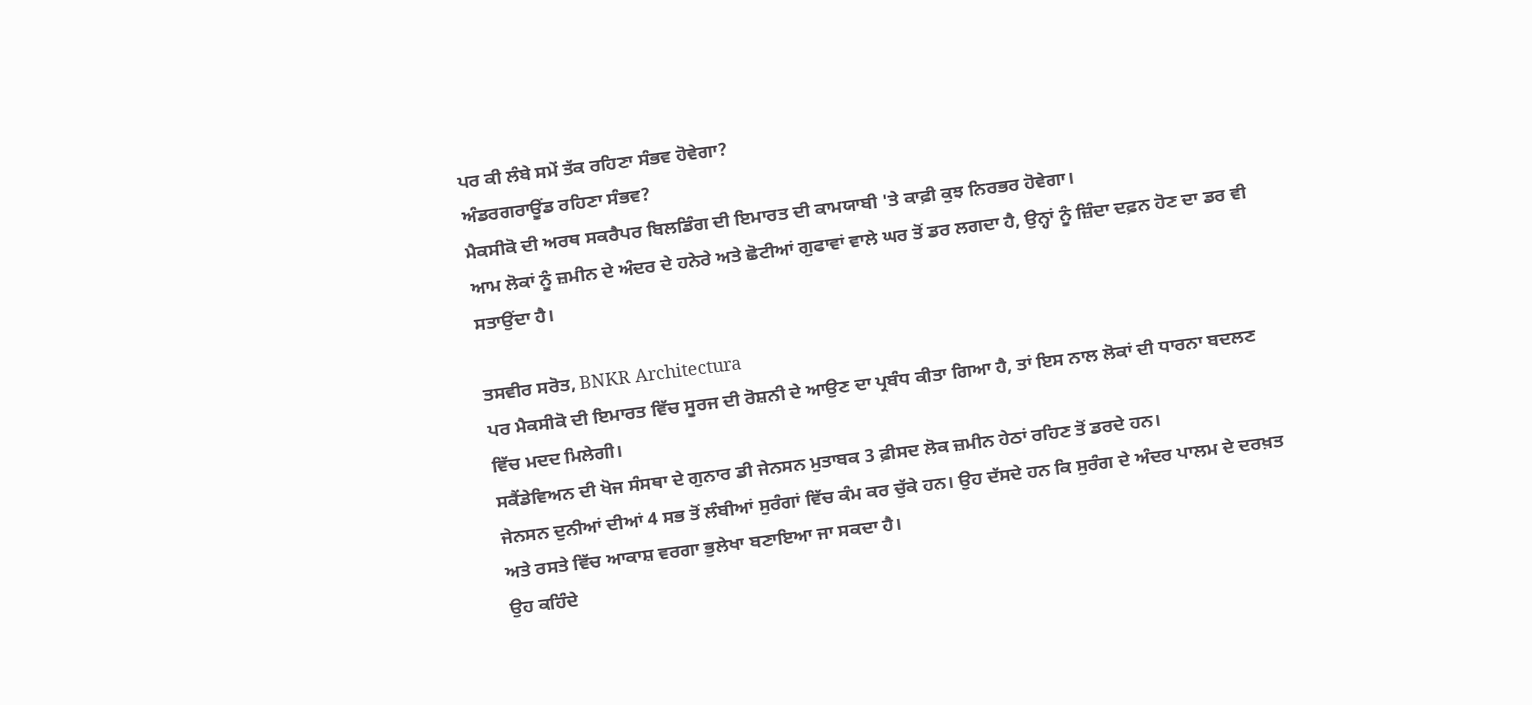ਪਰ ਕੀ ਲੰਬੇ ਸਮੇਂ ਤੱਕ ਰਹਿਣਾ ਸੰਭਵ ਹੋਵੇਗਾ?
ਅੰਡਰਗਰਾਊਂਡ ਰਹਿਣਾ ਸੰਭਵ?
ਮੈਕਸੀਕੋ ਦੀ ਅਰਥ ਸਕਰੈਪਰ ਬਿਲਡਿੰਗ ਦੀ ਇਮਾਰਤ ਦੀ ਕਾਮਯਾਬੀ 'ਤੇ ਕਾਫ਼ੀ ਕੁਝ ਨਿਰਭਰ ਹੋਵੇਗਾ।
ਆਮ ਲੋਕਾਂ ਨੂੰ ਜ਼ਮੀਨ ਦੇ ਅੰਦਰ ਦੇ ਹਨੇਰੇ ਅਤੇ ਛੋਟੀਆਂ ਗੁਫਾਵਾਂ ਵਾਲੇ ਘਰ ਤੋਂ ਡਰ ਲਗਦਾ ਹੈ, ਉਨ੍ਹਾਂ ਨੂੰ ਜ਼ਿੰਦਾ ਦਫ਼ਨ ਹੋਣ ਦਾ ਡਰ ਵੀ ਸਤਾਉਂਦਾ ਹੈ।

ਤਸਵੀਰ ਸਰੋਤ, BNKR Architectura
ਪਰ ਮੈਕਸੀਕੋ ਦੀ ਇਮਾਰਤ ਵਿੱਚ ਸੂਰਜ ਦੀ ਰੋਸ਼ਨੀ ਦੇ ਆਉਣ ਦਾ ਪ੍ਰਬੰਧ ਕੀਤਾ ਗਿਆ ਹੈ, ਤਾਂ ਇਸ ਨਾਲ ਲੋਕਾਂ ਦੀ ਧਾਰਨਾ ਬਦਲਣ ਵਿੱਚ ਮਦਦ ਮਿਲੇਗੀ।
ਸਕੈਂਡੇਵਿਅਨ ਦੀ ਖੋਜ ਸੰਸਥਾ ਦੇ ਗੁਨਾਰ ਡੀ ਜੇਨਸਨ ਮੁਤਾਬਕ 3 ਫ਼ੀਸਦ ਲੋਕ ਜ਼ਮੀਨ ਹੇਠਾਂ ਰਹਿਣ ਤੋਂ ਡਰਦੇ ਹਨ।
ਜੇਨਸਨ ਦੁਨੀਆਂ ਦੀਆਂ 4 ਸਭ ਤੋਂ ਲੰਬੀਆਂ ਸੁਰੰਗਾਂ ਵਿੱਚ ਕੰਮ ਕਰ ਚੁੱਕੇ ਹਨ। ਉਹ ਦੱਸਦੇ ਹਨ ਕਿ ਸੁਰੰਗ ਦੇ ਅੰਦਰ ਪਾਲਮ ਦੇ ਦਰਖ਼ਤ ਅਤੇ ਰਸਤੇ ਵਿੱਚ ਆਕਾਸ਼ ਵਰਗਾ ਭੁਲੇਖਾ ਬਣਾਇਆ ਜਾ ਸਕਦਾ ਹੈ।
ਉਹ ਕਹਿੰਦੇ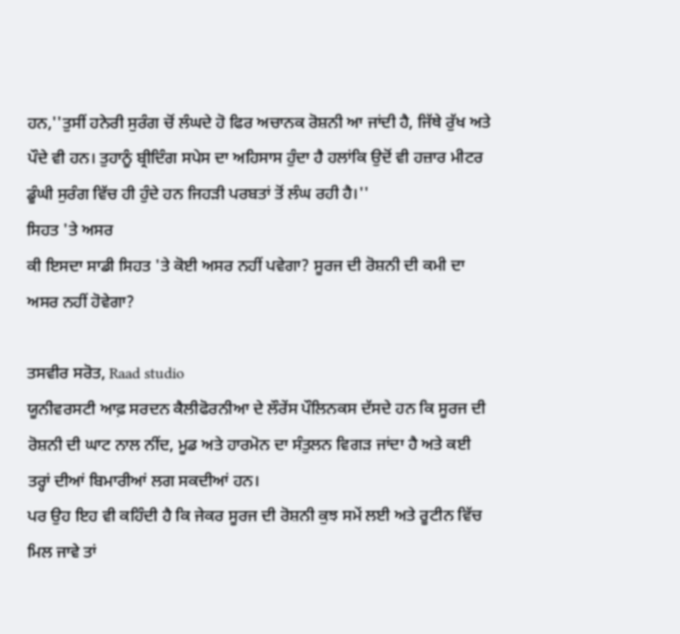ਹਨ,''ਤੁਸੀਂ ਹਨੇਰੀ ਸੁਰੰਗ ਚੋਂ ਲੰਘਦੇ ਹੋ ਫਿਰ ਅਚਾਨਕ ਰੋਸ਼ਨੀ ਆ ਜਾਂਦੀ ਹੈ, ਜਿੱਥੇ ਰੁੱਖ ਅਤੇ ਪੌਦੇ ਵੀ ਹਨ। ਤੁਹਾਨੂੰ ਬ੍ਰੀਦਿੰਗ ਸਪੇਸ ਦਾ ਅਹਿਸਾਸ ਹੁੰਦਾ ਹੈ ਹਲਾਂਕਿ ਉਦੋਂ ਵੀ ਹਜ਼ਾਰ ਮੀਟਰ ਡੂੰਘੀ ਸੁਰੰਗ ਵਿੱਚ ਹੀ ਹੁੰਦੇ ਹਨ ਜਿਹੜੀ ਪਰਬਤਾਂ ਤੋਂ ਲੰਘ ਰਹੀ ਹੈ।''
ਸਿਹਤ 'ਤੇ ਅਸਰ
ਕੀ ਇਸਦਾ ਸਾਡੀ ਸਿਹਤ 'ਤੇ ਕੋਈ ਅਸਰ ਨਹੀਂ ਪਵੇਗਾ? ਸੂਰਜ ਦੀ ਰੋਸ਼ਨੀ ਦੀ ਕਮੀ ਦਾ ਅਸਰ ਨਹੀਂ ਹੋਵੇਗਾ?

ਤਸਵੀਰ ਸਰੋਤ, Raad studio
ਯੂਨੀਵਰਸਟੀ ਆਫ਼ ਸਰਦਨ ਕੈਲੀਫੋਰਨੀਆ ਦੇ ਲੌਰੇਂਸ ਪੌਲਿਨਕਸ ਦੱਸਦੇ ਹਨ ਕਿ ਸੂਰਜ ਦੀ ਰੋਸ਼ਨੀ ਦੀ ਘਾਟ ਨਾਲ ਨੀਂਦ, ਮੂਡ ਅਤੇ ਹਾਰਮੋਨ ਦਾ ਸੰਤੁਲਨ ਵਿਗੜ ਜਾਂਦਾ ਹੈ ਅਤੇ ਕਈ ਤਰ੍ਹਾਂ ਦੀਆਂ ਬਿਮਾਰੀਆਂ ਲਗ ਸਕਦੀਆਂ ਹਨ।
ਪਰ ਉਹ ਇਹ ਵੀ ਕਹਿੰਦੀ ਹੈ ਕਿ ਜੇਕਰ ਸੂਰਜ ਦੀ ਰੋਸ਼ਨੀ ਕੁਝ ਸਮੇਂ ਲਈ ਅਤੇ ਰੂਟੀਨ ਵਿੱਚ ਮਿਲ ਜਾਵੇ ਤਾਂ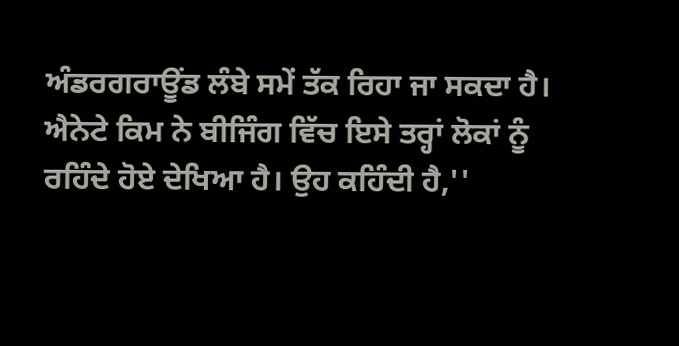ਅੰਡਰਗਰਾਊਂਡ ਲੰਬੇ ਸਮੇਂ ਤੱਕ ਰਿਹਾ ਜਾ ਸਕਦਾ ਹੈ।
ਐਨੇਟੇ ਕਿਮ ਨੇ ਬੀਜਿੰਗ ਵਿੱਚ ਇਸੇ ਤਰ੍ਹਾਂ ਲੋਕਾਂ ਨੂੰ ਰਹਿੰਦੇ ਹੋਏ ਦੇਖਿਆ ਹੈ। ਉਹ ਕਹਿੰਦੀ ਹੈ,''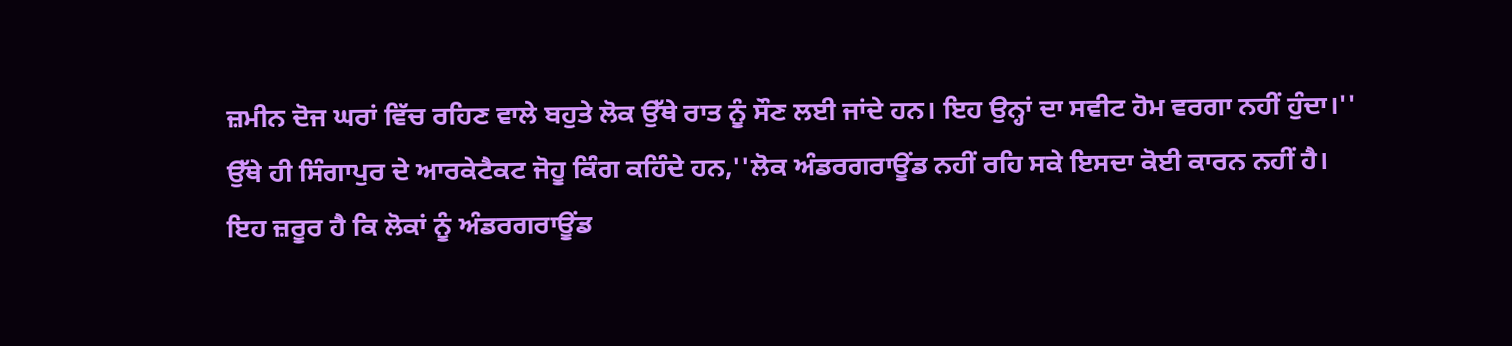ਜ਼ਮੀਨ ਦੋਜ ਘਰਾਂ ਵਿੱਚ ਰਹਿਣ ਵਾਲੇ ਬਹੁਤੇ ਲੋਕ ਉੱਥੇ ਰਾਤ ਨੂੰ ਸੌਣ ਲਈ ਜਾਂਦੇ ਹਨ। ਇਹ ਉਨ੍ਹਾਂ ਦਾ ਸਵੀਟ ਹੋਮ ਵਰਗਾ ਨਹੀਂ ਹੁੰਦਾ।''
ਉੱਥੇ ਹੀ ਸਿੰਗਾਪੁਰ ਦੇ ਆਰਕੇਟੈਕਟ ਜੋਹੂ ਕਿੰਗ ਕਹਿੰਦੇ ਹਨ,''ਲੋਕ ਅੰਡਰਗਰਾਊਂਡ ਨਹੀਂ ਰਹਿ ਸਕੇ ਇਸਦਾ ਕੋਈ ਕਾਰਨ ਨਹੀਂ ਹੈ। ਇਹ ਜ਼ਰੂਰ ਹੈ ਕਿ ਲੋਕਾਂ ਨੂੰ ਅੰਡਰਗਰਾਊਂਡ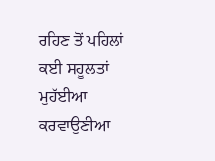ਰਹਿਣ ਤੋਂ ਪਹਿਲਾਂ ਕਈ ਸਹੂਲਤਾਂ ਮੁਹੱਈਆ ਕਰਵਾਉਣੀਆ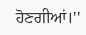ਹੋਣਗੀਆਂ।''